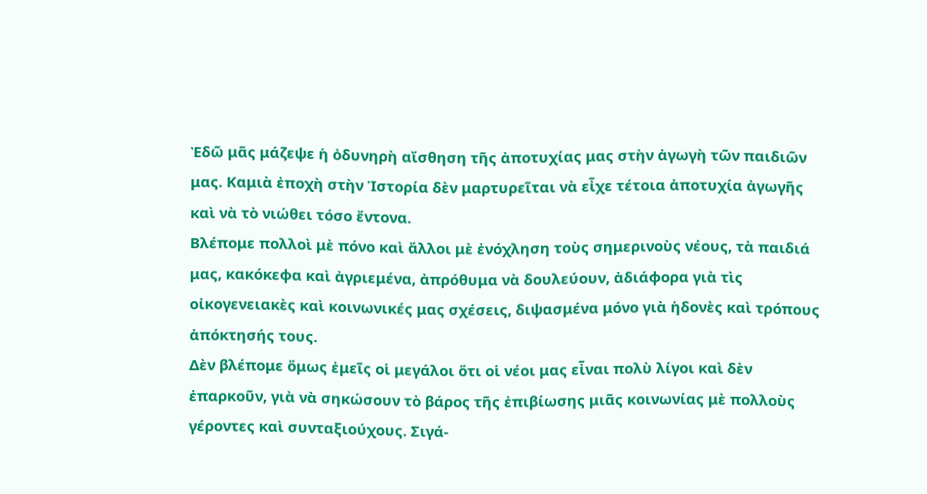Ἐδῶ μᾶς μάζεψε ἡ ὀδυνηρὴ αἴσθηση τῆς ἀποτυχίας μας στὴν ἀγωγὴ τῶν παιδιῶν μας. Καμιὰ ἐποχὴ στὴν Ἱστορία δὲν μαρτυρεῖται νὰ εἶχε τέτοια ἀποτυχία ἀγωγῆς καὶ νὰ τὸ νιώθει τόσο ἔντονα.
Βλέπομε πολλοὶ μὲ πόνο καὶ ἄλλοι μὲ ἐνόχληση τοὺς σημερινοὺς νέους, τὰ παιδιά μας, κακόκεφα καὶ ἀγριεμένα, ἀπρόθυμα νὰ δουλεύουν, ἀδιάφορα γιὰ τὶς οἰκογενειακὲς καὶ κοινωνικές μας σχέσεις, διψασμένα μόνο γιὰ ἡδονὲς καὶ τρόπους ἀπόκτησής τους.
Δὲν βλέπομε ὅμως ἐμεῖς οἱ μεγάλοι ὅτι οἱ νέοι μας εἶναι πολὺ λίγοι καὶ δὲν ἐπαρκοῦν, γιὰ νὰ σηκώσουν τὸ βάρος τῆς ἐπιβίωσης μιᾶς κοινωνίας μὲ πολλοὺς γέροντες καὶ συνταξιούχους. Σιγά-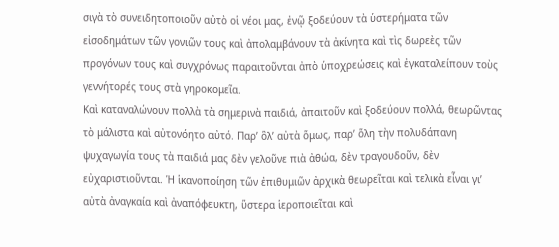σιγὰ τὸ συνειδητοποιοῦν αὐτὸ οἱ νέοι μας, ἐνῷ ξοδεύουν τὰ ὑστερήματα τῶν εἰσοδημάτων τῶν γονιῶν τους καὶ ἀπολαμβάνουν τὰ ἀκίνητα καὶ τὶς δωρεὲς τῶν προγόνων τους καὶ συγχρόνως παραιτοῦνται ἀπὸ ὑποχρεώσεις καὶ ἐγκαταλείπουν τοὺς γεννήτορές τους στὰ γηροκομεῖα.
Καὶ καταναλώνουν πολλὰ τὰ σημερινὰ παιδιά, ἀπαιτοῦν καὶ ξοδεύουν πολλά, θεωρῶντας τὸ μάλιστα καὶ αὐτονόητο αὐτό. Παρ’ ὃλ’ αὐτὰ ὅμως, παρ’ ὅλη τὴν πολυδάπανη ψυχαγωγία τους τὰ παιδιά μας δὲν γελοῦνε πιὰ ἀθώα, δὲν τραγουδοῦν, δὲν εὐχαριστιοῦνται. Ἡ ἱκανοποίηση τῶν ἐπιθυμιῶν ἀρχικὰ θεωρεῖται καὶ τελικὰ εἶναι γι’ αὐτὰ ἀναγκαία καὶ ἀναπόφευκτη, ὕστερα ἱεροποιεῖται καὶ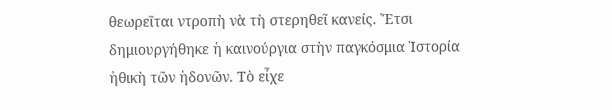θεωρεῖται ντροπὴ νὰ τὴ στερηθεῖ κανείς. Ἔτσι δημιουργήθηκε ἡ καινούργια στὴν παγκόσμια Ἱστορία ἠθικὴ τῶν ἡδονῶν. Τὸ εἶχε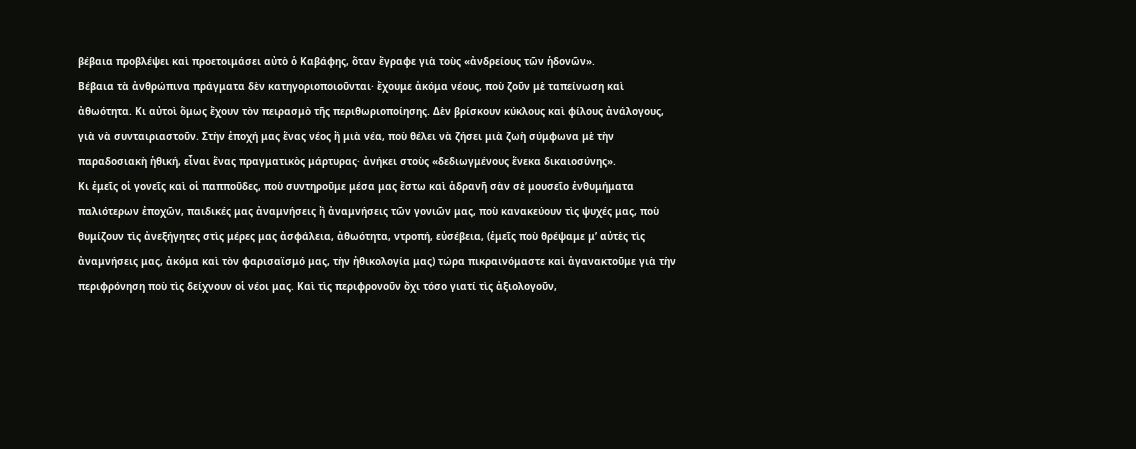βέβαια προβλέψει καὶ προετοιμάσει αὐτὸ ὁ Καβάφης, ὅταν ἔγραφε γιὰ τοὺς «ἀνδρείους τῶν ἡδονῶν».
Βέβαια τὰ ἀνθρώπινα πράγματα δὲν κατηγοριοποιοῦνται· ἔχουμε ἀκόμα νέους, ποὺ ζοῦν μὲ ταπείνωση καὶ ἀθωότητα. Κι αὐτοὶ ὅμως ἔχουν τὸν πειρασμὸ τῆς περιθωριοποίησης. Δὲν βρίσκουν κύκλους καὶ φίλους ἀνάλογους, γιὰ νὰ συνταιριαστοῦν. Στὴν ἐποχή μας ἕνας νέος ἢ μιὰ νέα, ποὺ θέλει νὰ ζήσει μιὰ ζωὴ σύμφωνα μὲ τὴν παραδοσιακὴ ἠθική, εἶναι ἕνας πραγματικὸς μάρτυρας· ἀνήκει στοὺς «δεδιωγμένους ἕνεκα δικαιοσύνης».
Κι ἐμεῖς οἱ γονεῖς καὶ οἱ παπποῦδες, ποὺ συντηροῦμε μέσα μας ἔστω καὶ ἀδρανῆ σὰν σὲ μουσεῖο ἐνθυμήματα παλιότερων ἐποχῶν, παιδικές μας ἀναμνήσεις ἢ ἀναμνήσεις τῶν γονιῶν μας, ποὺ κανακεύουν τὶς ψυχές μας, ποὺ θυμίζουν τὶς ἀνεξήγητες στὶς μέρες μας ἀσφάλεια, ἀθωότητα, ντροπή, εὐσέβεια, (ἐμεῖς ποὺ θρέψαμε μ’ αὐτὲς τὶς ἀναμνήσεις μας, ἀκόμα καὶ τὸν φαρισαϊσμό μας, τὴν ἠθικολογία μας) τώρα πικραινόμαστε καὶ ἀγανακτοῦμε γιὰ τὴν περιφρόνηση ποὺ τὶς δείχνουν οἱ νέοι μας. Καὶ τὶς περιφρονοῦν ὄχι τόσο γιατί τὶς ἀξιολογοῦν,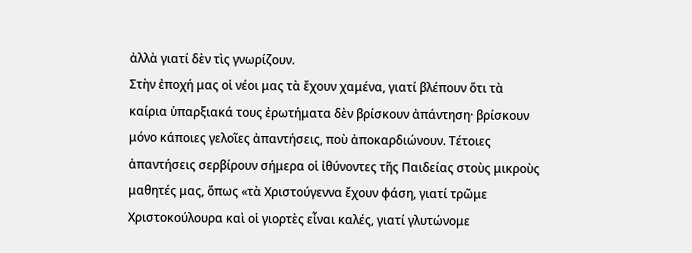ἀλλὰ γιατί δὲν τὶς γνωρίζουν.
Στὴν ἐποχή μας οἱ νέοι μας τὰ ἔχουν χαμένα, γιατί βλέπουν ὅτι τὰ καίρια ὑπαρξιακά τους ἐρωτήματα δὲν βρίσκουν ἀπάντηση· βρίσκουν μόνο κάποιες γελοῖες ἀπαντήσεις, ποὺ ἀποκαρδιώνουν. Τέτοιες ἀπαντήσεις σερβίρουν σήμερα οἱ ἰθύνοντες τῆς Παιδείας στοὺς μικροὺς μαθητές μας, ὅπως «τὰ Χριστούγεννα ἔχουν φάση, γιατί τρῶμε Χριστοκούλουρα καὶ οἱ γιορτὲς εἶναι καλές, γιατί γλυτώνομε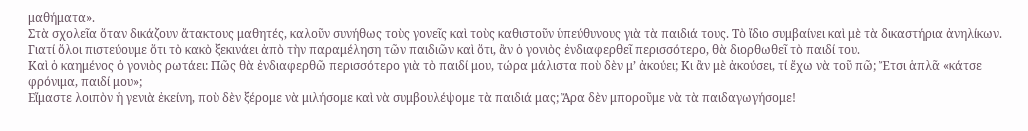μαθήματα».
Στὰ σχολεῖα ὅταν δικάζουν ἄτακτους μαθητές, καλοῦν συνήθως τοὺς γονεῖς καὶ τοὺς καθιστοῦν ὑπεύθυνους γιὰ τὰ παιδιά τους. Τὸ ἴδιο συμβαίνει καὶ μὲ τὰ δικαστήρια ἀνηλίκων. Γιατί ὅλοι πιστεύουμε ὅτι τὸ κακὸ ξεκινάει ἀπὸ τὴν παραμέληση τῶν παιδιῶν καὶ ὅτι, ἂν ὁ γονιὸς ἐνδιαφερθεῖ περισσότερο, θὰ διορθωθεῖ τὸ παιδί του.
Καὶ ὁ καημένος ὁ γονιὸς ρωτάει: Πῶς θὰ ἐνδιαφερθῶ περισσότερο γιὰ τὸ παιδί μου, τώρα μάλιστα ποὺ δὲν μ’ ἀκούει; Κι ἂν μὲ ἀκούσει, τί ἔχω νὰ τοῦ πῶ; Ἔτσι ἁπλᾶ «κάτσε φρόνιμα, παιδί μου»;
Εἴμαστε λοιπὸν ἡ γενιὰ ἐκείνη, ποὺ δὲν ξέρομε νὰ μιλήσομε καὶ νὰ συμβουλέψομε τὰ παιδιά μας; Ἄρα δὲν μποροῦμε νὰ τὰ παιδαγωγήσομε!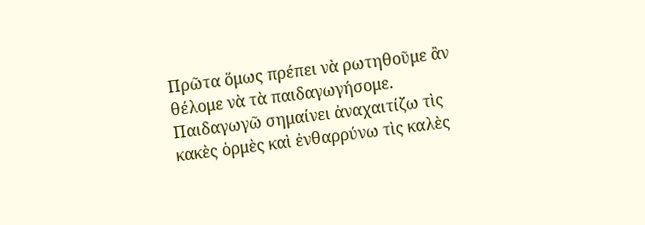Πρῶτα ὅμως πρέπει νὰ ρωτηθοῦμε ἂν θέλομε νὰ τὰ παιδαγωγήσομε. Παιδαγωγῶ σημαίνει ἀναχαιτίζω τὶς κακὲς ὁρμὲς καὶ ἐνθαρρύνω τὶς καλὲς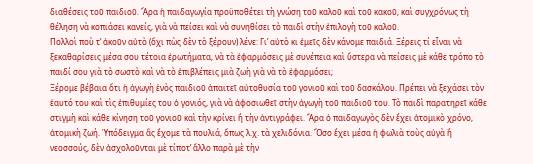διαθέσεις τοῦ παιδιοῦ. Ἄρα ἡ παιδαγωγία προϋποθέτει τὴ γνώση τοῦ καλοῦ καὶ τοῦ κακοῦ, καὶ συγχρόνως τὴ θέληση νὰ κοπιάσει κανείς, γιὰ νὰ πείσει καὶ νὰ συνηθίσει τὸ παιδὶ στὴν ἐπιλογὴ τοῦ καλοῦ.
Πολλοὶ ποὺ τ’ ἀκοῦν αὐτὸ (ὄχι πὼς δὲν τὸ ξέρουν) λένε: Γι’ αὐτὸ κι ἐμεῖς δὲν κάνομε παιδιά. Ξέρεις τί εἶναι νὰ ξεκαθαρίσεις μέσα σου τέτοια ἐρωτήματα, νὰ τὰ ἐφαρμόσεις μὲ συνέπεια καὶ ὕστερα νὰ πείσεις μὲ κάθε τρόπο τὸ παιδί σου γιὰ τὸ σωστὸ καὶ νὰ τὸ ἐπιβλέπεις μιὰ ζωὴ γιὰ νὰ τὸ ἐφαρμόσει;
Ξέρομε βέβαια ὅτι ἡ ἀγωγὴ ἑνὸς παιδιοῦ ἀπαιτεῖ αὐτοθυσία τοῦ γονιοῦ καὶ τοῦ δασκάλου. Πρέπει νὰ ξεχάσει τὸν ἑαυτό του καὶ τὶς ἐπιθυμίες του ὁ γονιός, γιὰ νὰ ἀφοσιωθεῖ στὴν ἀγωγὴ τοῦ παιδιοῦ του. Τὸ παιδὶ παρατηρεῖ κάθε στιγμὴ καὶ κάθε κίνηση τοῦ γονιοῦ καὶ τὴν κρίνει ἢ τὴν ἀντιγράφει. Ἄρα ὁ παιδαγωγὸς δὲν ἔχει ἀτομικὸ χρόνο, ἀτομικὴ ζωή. Ὑπόδειγμα ἂς ἔχομε τὰ πουλιά, ὅπως λ.χ. τὰ χελιδόνια. Ὅσο ἔχει μέσα ἡ φωλιὰ τοὺς αὐγὰ ἢ νεοσσούς, δὲν ἀσχολοῦνται μὲ τίποτ’ ἄλλο παρὰ μὲ τὴν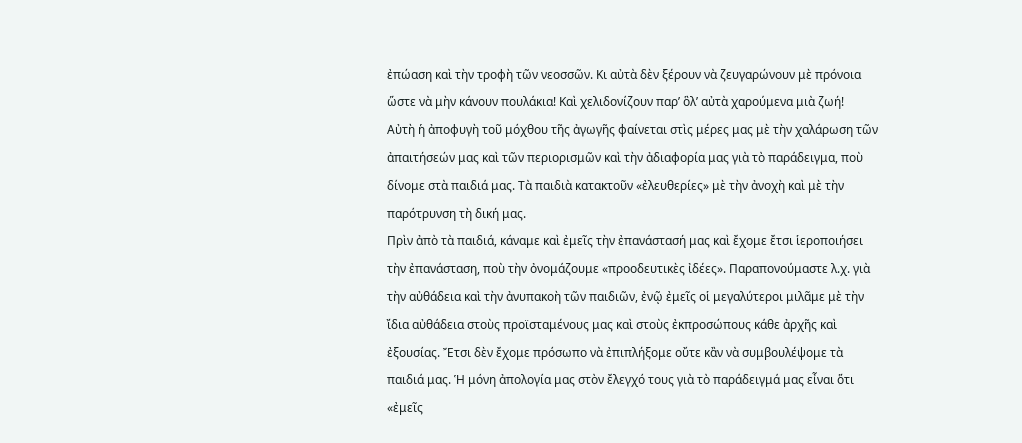ἐπώαση καὶ τὴν τροφὴ τῶν νεοσσῶν. Κι αὐτὰ δὲν ξέρουν νὰ ζευγαρώνουν μὲ πρόνοια ὥστε νὰ μὴν κάνουν πουλάκια! Καὶ χελιδονίζουν παρ’ ὃλ’ αὐτὰ χαρούμενα μιὰ ζωή!
Αὐτὴ ἡ ἀποφυγὴ τοῦ μόχθου τῆς ἀγωγῆς φαίνεται στὶς μέρες μας μὲ τὴν χαλάρωση τῶν ἀπαιτήσεών μας καὶ τῶν περιορισμῶν καὶ τὴν ἀδιαφορία μας γιὰ τὸ παράδειγμα, ποὺ δίνομε στὰ παιδιά μας. Τὰ παιδιὰ κατακτοῦν «ἐλευθερίες» μὲ τὴν ἀνοχὴ καὶ μὲ τὴν παρότρυνση τὴ δική μας.
Πρὶν ἀπὸ τὰ παιδιά, κάναμε καὶ ἐμεῖς τὴν ἐπανάστασή μας καὶ ἔχομε ἔτσι ἱεροποιήσει τὴν ἐπανάσταση, ποὺ τὴν ὀνομάζουμε «προοδευτικὲς ἰδέες». Παραπονούμαστε λ.χ. γιὰ τὴν αὐθάδεια καὶ τὴν ἀνυπακοὴ τῶν παιδιῶν, ἐνῷ ἐμεῖς οἱ μεγαλύτεροι μιλᾶμε μὲ τὴν ἴδια αὐθάδεια στοὺς προϊσταμένους μας καὶ στοὺς ἐκπροσώπους κάθε ἀρχῆς καὶ ἐξουσίας. Ἔτσι δὲν ἔχομε πρόσωπο νὰ ἐπιπλήξομε οὔτε κἂν νὰ συμβουλέψομε τὰ παιδιά μας. Ἡ μόνη ἀπολογία μας στὸν ἔλεγχό τους γιὰ τὸ παράδειγμά μας εἶναι ὅτι «ἐμεῖς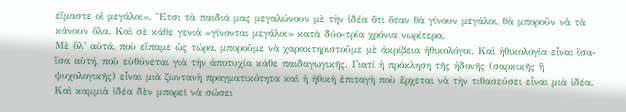εἴμαστε οἱ μεγάλοι». Ἔτσι τὰ παιδιά μας μεγαλώνουν μὲ τὴν ἰδέα ὅτι ὅταν θὰ γίνουν μεγάλοι, θὰ μποροῦν νὰ τὰ κάνουν ὅλα. Καὶ σὲ κάθε γενιὰ «γίνονται μεγάλοι» κατὰ δύο-τρία χρόνια νωρίτερα.
Μὲ ὃλ’ αὐτά, ποὺ εἴπαμε ὡς τώρα, μποροῦμε νὰ χαρακτηριστοῦμε μὲ ἀκρίβεια ἠθικολόγοι. Καὶ ἠθικολογία εἶναι ἴσα-ἴσα αὐτή, ποὺ εὐθύνεται γιὰ τὴν ἀποτυχία κάθε παιδαγωγικῆς. Γιατί ἡ πρόκληση τῆς ἡδονῆς (σαρκικῆς ἢ ψυχολογικῆς) εἶναι μιὰ ζωντανὴ πραγματικότητα καὶ ἡ ἠθικὴ ἐπιταγὴ ποὺ ἔρχεται νὰ τὴν τιθασεύσει εἶναι μιὰ ἰδέα. Καὶ καμμιὰ ἰδέα δὲν μπορεῖ νὰ σώσει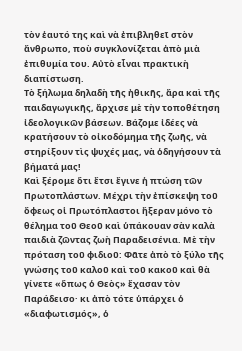τὸν ἑαυτό της καὶ νὰ ἐπιβληθεῖ στὸν ἄνθρωπο, ποὺ συγκλονίζεται ἀπὸ μιὰ ἐπιθυμία του. Αὐτὸ εἶναι πρακτικὴ διαπίστωση.
Τὸ ξήλωμα δηλαδὴ τῆς ἠθικῆς, ἄρα καὶ τῆς παιδαγωγικῆς, ἄρχισε μὲ τὴν τοποθέτηση ἰδεολογικῶν βάσεων. Βάζομε ἰδέες νὰ κρατήσουν τὸ οἰκοδόμημα τῆς ζωῆς, νὰ στηρίξουν τὶς ψυχές μας, νὰ ὁδηγήσουν τὰ βήματά μας!
Καὶ ξέρομε ὅτι ἔτσι ἔγινε ἡ πτώση τῶν Πρωτοπλάστων. Μέχρι τὴν ἐπίσκεψη τοῦ ὄφεως οἱ Πρωτόπλαστοι ἤξεραν μόνο τὸ θέλημα τοῦ Θεοῦ καὶ ὑπάκουαν σὰν καλὰ παιδιὰ ζῶντας ζωὴ Παραδεισένια. Μὲ τὴν πρόταση τοῦ φιδιοῦ: Φᾶτε ἀπὸ τὸ ξύλο τῆς γνώσης τοῦ καλοῦ καὶ τοῦ κακοῦ καὶ θὰ γίνετε «ὅπως ὁ Θεὸς» ἔχασαν τὸν Παράδεισο· κι ἀπὸ τότε ὑπάρχει ὁ «διαφωτισμός», ὁ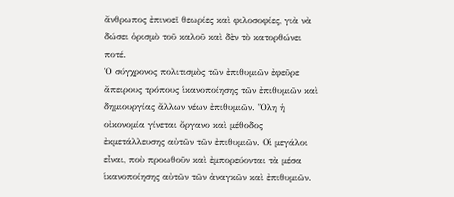ἄνθρωπος ἐπινοεῖ θεωρίες καὶ φιλοσοφίες, γιὰ νὰ δώσει ὁρισμὸ τοῦ καλοῦ καὶ δὲν τὸ κατορθώνει ποτέ.
Ὁ σύγχρονος πολιτισμὸς τῶν ἐπιθυμιῶν ἐφεῦρε ἄπειρους τρόπους ἱκανοποίησης τῶν ἐπιθυμιῶν καὶ δημιουργίας ἄλλων νέων ἐπιθυμιῶν. Ὅλη ἡ οἰκονομία γίνεται ὄργανο καὶ μέθοδος ἐκμετάλλευσης αὐτῶν τῶν ἐπιθυμιῶν. Οἱ μεγάλοι εἶναι, ποὺ προωθοῦν καὶ ἐμπορεύονται τὰ μέσα ἱκανοποίησης αὐτῶν τῶν ἀναγκῶν καὶ ἐπιθυμιῶν.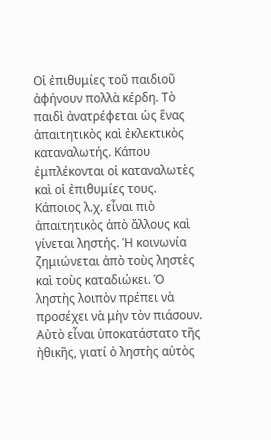Οἱ ἐπιθυμίες τοῦ παιδιοῦ ἀφήνουν πολλὰ κέρδη. Τὸ παιδὶ ἀνατρέφεται ὡς ἕνας ἀπαιτητικὸς καὶ ἐκλεκτικὸς καταναλωτής. Κάπου ἐμπλέκονται οἱ καταναλωτὲς καὶ οἱ ἐπιθυμίες τους. Κάποιος λ.χ. εἶναι πιὸ ἀπαιτητικὸς ἀπὸ ἄλλους καὶ γίνεται ληστής. Ἡ κοινωνία ζημιώνεται ἀπὸ τοὺς ληστὲς καὶ τοὺς καταδιώκει. Ὁ ληστὴς λοιπὸν πρέπει νὰ προσέχει νὰ μὴν τὸν πιάσουν. Αὐτὸ εἶναι ὑποκατάστατο τῆς ἠθικῆς, γιατί ὁ ληστὴς αὐτὸς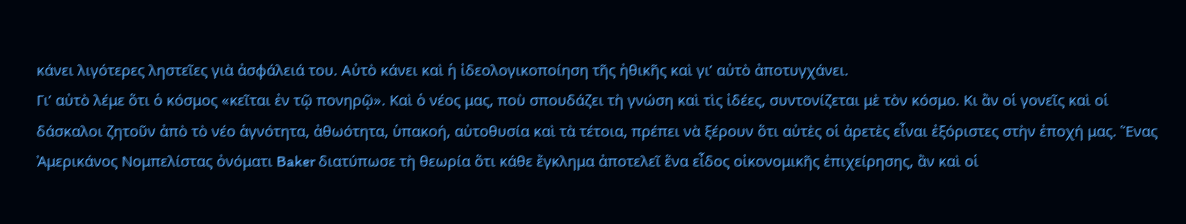κάνει λιγότερες ληστεῖες γιὰ ἀσφάλειά του. Αὐτὸ κάνει καὶ ἡ ἰδεολογικοποίηση τῆς ἠθικῆς καὶ γι’ αὐτὸ ἀποτυγχάνει.
Γι’ αὐτὸ λέμε ὅτι ὁ κόσμος «κεῖται ἐν τῷ πονηρῷ». Καὶ ὁ νέος μας, ποὺ σπουδάζει τὴ γνώση καὶ τὶς ἰδέες, συντονίζεται μὲ τὸν κόσμο. Κι ἂν οἱ γονεῖς καὶ οἱ δάσκαλοι ζητοῦν ἀπὸ τὸ νέο ἁγνότητα, ἀθωότητα, ὑπακοή, αὐτοθυσία καὶ τὰ τέτοια, πρέπει νὰ ξέρουν ὅτι αὐτὲς οἱ ἀρετὲς εἶναι ἐξόριστες στὴν ἐποχή μας. Ἕνας Ἀμερικάνος Νομπελίστας ὀνόματι Baker διατύπωσε τὴ θεωρία ὅτι κάθε ἔγκλημα ἀποτελεῖ ἕνα εἶδος οἰκονομικῆς ἐπιχείρησης, ἂν καὶ οἱ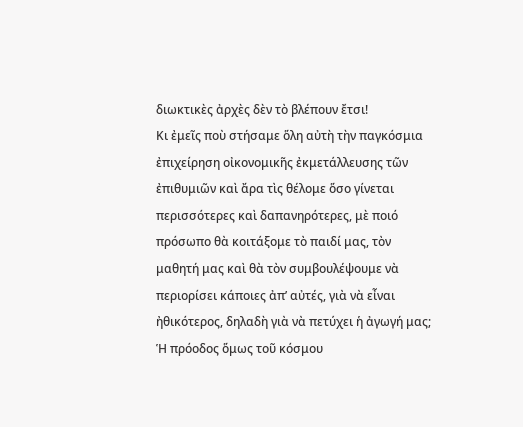διωκτικὲς ἀρχὲς δὲν τὸ βλέπουν ἔτσι!
Κι ἐμεῖς ποὺ στήσαμε ὅλη αὐτὴ τὴν παγκόσμια ἐπιχείρηση οἰκονομικῆς ἐκμετάλλευσης τῶν ἐπιθυμιῶν καὶ ἄρα τὶς θέλομε ὅσο γίνεται περισσότερες καὶ δαπανηρότερες, μὲ ποιό πρόσωπο θὰ κοιτάξομε τὸ παιδί μας, τὸν μαθητή μας καὶ θὰ τὸν συμβουλέψουμε νὰ περιορίσει κάποιες ἀπ’ αὐτές, γιὰ νὰ εἶναι ἠθικότερος, δηλαδὴ γιὰ νὰ πετύχει ἡ ἀγωγή μας;
Ἡ πρόοδος ὅμως τοῦ κόσμου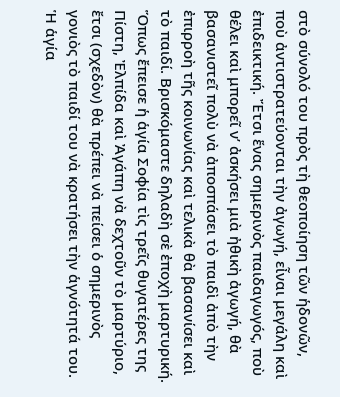στὸ σύνολό του πρὸς τὴ θεοποίηση τῶν ἡδονῶν, ποὺ ἀντιστρατεύονται τὴν ἀγωγή, εἶναι μεγάλη καὶ ἐπιδεικτική. Ἔτσι ἕνας σημερινὸς παιδαγωγός, ποὺ θέλει καὶ μπορεῖ ν’ ἀσκήσει μιὰ ἠθικὴ ἀγωγή, θὰ βασανιστεῖ πολὺ νὰ ἀποσπάσει τὸ παιδὶ ἀπὸ τὴν ἐπιρροὴ τῆς κοινωνίας καὶ τελικὰ θὰ βασανίσει καὶ τὸ παιδί. Βρισκόμαστε δηλαδὴ σὲ ἐποχὴ μαρτυρική. Ὅπως ἔπεισε ἡ ἁγία Σοφία τὶς τρεῖς θυγατέρες της Πίστη, Ἐλπίδα καὶ Ἀγάπη νὰ δεχτοῦν τὸ μαρτύριο, ἔτσι (σχεδὸν) θὰ πρέπει νὰ πείσει ὁ σημερινὸς γονιὸς τὸ παιδί του νὰ κρατήσει τὴν ἁγνότητά του. Ἡ ἁγία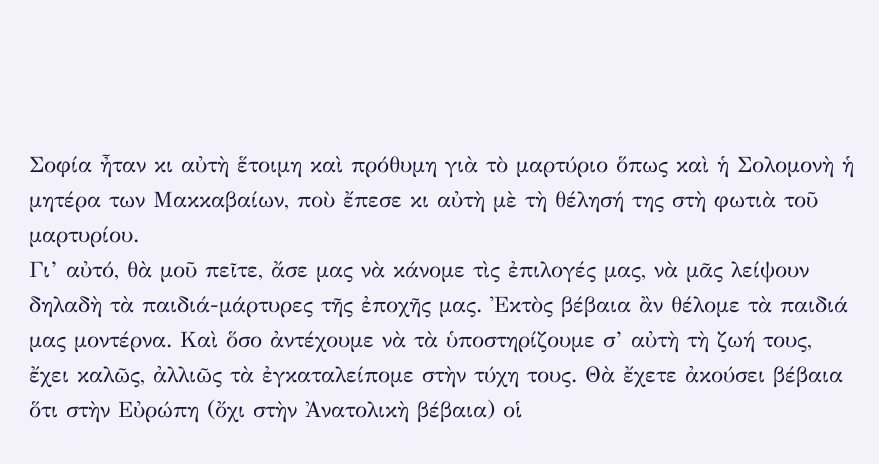Σοφία ἦταν κι αὐτὴ ἕτοιμη καὶ πρόθυμη γιὰ τὸ μαρτύριο ὅπως καὶ ἡ Σολομονὴ ἡ μητέρα των Μακκαβαίων, ποὺ ἔπεσε κι αὐτὴ μὲ τὴ θέλησή της στὴ φωτιὰ τοῦ μαρτυρίου.
Γι’ αὐτό, θὰ μοῦ πεῖτε, ἄσε μας νὰ κάνομε τὶς ἐπιλογές μας, νὰ μᾶς λείψουν δηλαδὴ τὰ παιδιά-μάρτυρες τῆς ἐποχῆς μας. Ἐκτὸς βέβαια ἂν θέλομε τὰ παιδιά μας μοντέρνα. Καὶ ὅσο ἀντέχουμε νὰ τὰ ὑποστηρίζουμε σ’ αὐτὴ τὴ ζωή τους, ἔχει καλῶς, ἀλλιῶς τὰ ἐγκαταλείπομε στὴν τύχη τους. Θὰ ἔχετε ἀκούσει βέβαια ὅτι στὴν Εὐρώπη (ὄχι στὴν Ἀνατολικὴ βέβαια) οἱ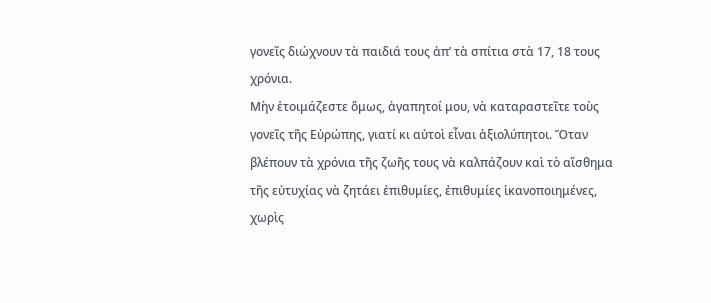γονεῖς διώχνουν τὰ παιδιά τους ἀπ’ τὰ σπίτια στὰ 17, 18 τους χρόνια.
Μὴν ἑτοιμάζεστε ὅμως, ἀγαπητοί μου, νὰ καταραστεῖτε τοὺς γονεῖς τῆς Εὐρώπης, γιατί κι αὐτοὶ εἶναι ἀξιολύπητοι. Ὅταν βλέπουν τὰ χρόνια τῆς ζωῆς τους νὰ καλπάζουν καὶ τὸ αἴσθημα τῆς εὐτυχίας νὰ ζητάει ἐπιθυμίες, ἐπιθυμίες ἱκανοποιημένες, χωρὶς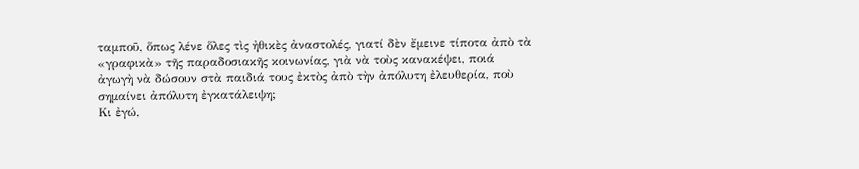ταμποῦ, ὅπως λένε ὅλες τὶς ἠθικὲς ἀναστολές, γιατί δὲν ἔμεινε τίποτα ἀπὸ τὰ «γραφικὰ» τῆς παραδοσιακῆς κοινωνίας, γιὰ νὰ τοὺς κανακέψει, ποιά ἀγωγὴ νὰ δώσουν στὰ παιδιά τους ἐκτὸς ἀπὸ τὴν ἀπόλυτη ἐλευθερία, ποὺ σημαίνει ἀπόλυτη ἐγκατάλειψη;
Κι ἐγώ,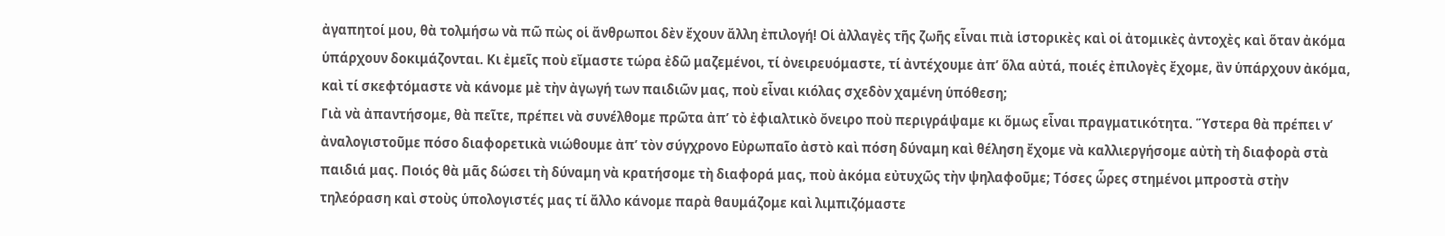ἀγαπητοί μου, θὰ τολμήσω νὰ πῶ πὼς οἱ ἄνθρωποι δὲν ἔχουν ἄλλη ἐπιλογή! Οἱ ἀλλαγὲς τῆς ζωῆς εἶναι πιὰ ἱστορικὲς καὶ οἱ ἀτομικὲς ἀντοχὲς καὶ ὅταν ἀκόμα ὑπάρχουν δοκιμάζονται. Κι ἐμεῖς ποὺ εἴμαστε τώρα ἐδῶ μαζεμένοι, τί ὀνειρευόμαστε, τί ἀντέχουμε ἀπ’ ὅλα αὐτά, ποιές ἐπιλογὲς ἔχομε, ἂν ὑπάρχουν ἀκόμα, καὶ τί σκεφτόμαστε νὰ κάνομε μὲ τὴν ἀγωγή των παιδιῶν μας, ποὺ εἶναι κιόλας σχεδὸν χαμένη ὑπόθεση;
Γιὰ νὰ ἀπαντήσομε, θὰ πεῖτε, πρέπει νὰ συνέλθομε πρῶτα ἀπ’ τὸ ἐφιαλτικὸ ὄνειρο ποὺ περιγράψαμε κι ὅμως εἶναι πραγματικότητα. Ὕστερα θὰ πρέπει ν’ ἀναλογιστοῦμε πόσο διαφορετικὰ νιώθουμε ἀπ’ τὸν σύγχρονο Εὐρωπαῖο ἀστὸ καὶ πόση δύναμη καὶ θέληση ἔχομε νὰ καλλιεργήσομε αὐτὴ τὴ διαφορὰ στὰ παιδιά μας. Ποιός θὰ μᾶς δώσει τὴ δύναμη νὰ κρατήσομε τὴ διαφορά μας, ποὺ ἀκόμα εὐτυχῶς τὴν ψηλαφοῦμε; Τόσες ὧρες στημένοι μπροστὰ στὴν τηλεόραση καὶ στοὺς ὑπολογιστές μας τί ἄλλο κάνομε παρὰ θαυμάζομε καὶ λιμπιζόμαστε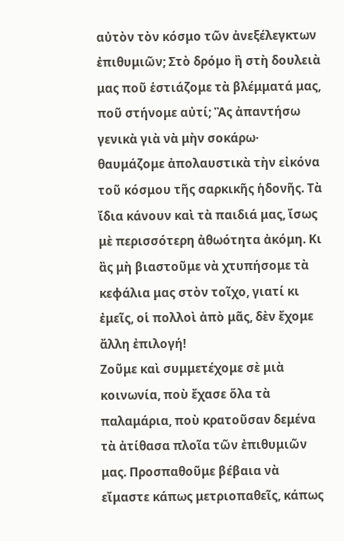αὐτὸν τὸν κόσμο τῶν ἀνεξέλεγκτων ἐπιθυμιῶν; Στὸ δρόμο ἢ στὴ δουλειὰ μας ποῦ ἑστιάζομε τὰ βλέμματά μας, ποῦ στήνομε αὐτί; Ἂς ἀπαντήσω γενικὰ γιὰ νὰ μὴν σοκάρω· θαυμάζομε ἀπολαυστικὰ τὴν εἰκόνα τοῦ κόσμου τῆς σαρκικῆς ἡδονῆς. Τὰ ἴδια κάνουν καὶ τὰ παιδιά μας, ἴσως μὲ περισσότερη ἀθωότητα ἀκόμη. Κι ἂς μὴ βιαστοῦμε νὰ χτυπήσομε τὰ κεφάλια μας στὸν τοῖχο, γιατί κι ἐμεῖς, οἱ πολλοὶ ἀπὸ μᾶς, δὲν ἔχομε ἄλλη ἐπιλογή!
Ζοῦμε καὶ συμμετέχομε σὲ μιὰ κοινωνία, ποὺ ἔχασε ὅλα τὰ παλαμάρια, ποὺ κρατοῦσαν δεμένα τὰ ἀτίθασα πλοῖα τῶν ἐπιθυμιῶν μας. Προσπαθοῦμε βέβαια νὰ εἴμαστε κάπως μετριοπαθεῖς, κάπως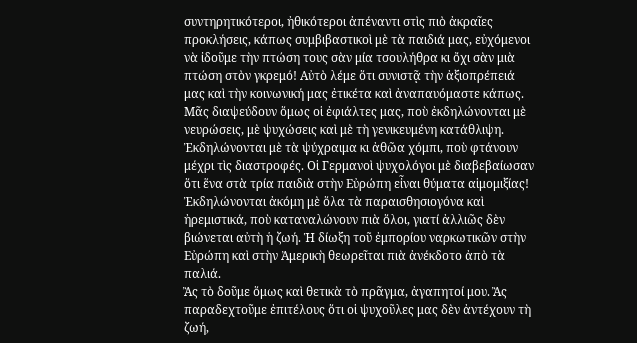συντηρητικότεροι, ἠθικότεροι ἀπέναντι στὶς πιὸ ἀκραῖες προκλήσεις, κάπως συμβιβαστικοὶ μὲ τὰ παιδιά μας, εὐχόμενοι νὰ ἰδοῦμε τὴν πτώση τους σὰν μία τσουλήθρα κι ὄχι σὰν μιὰ πτώση στὸν γκρεμό! Αὐτὸ λέμε ὅτι συνιστᾷ τὴν ἀξιοπρέπειά μας καὶ τὴν κοινωνική μας ἐτικέτα καὶ ἀναπαυόμαστε κάπως. Μᾶς διαψεύδουν ὅμως οἱ ἐφιάλτες μας, ποὺ ἐκδηλώνονται μὲ νευρώσεις, μὲ ψυχώσεις καὶ μὲ τὴ γενικευμένη κατάθλιψη. Ἐκδηλώνονται μὲ τὰ ψύχραιμα κι ἀθῶα χόμπι, ποὺ φτάνουν μέχρι τὶς διαστροφές. Οἱ Γερμανοὶ ψυχολόγοι μὲ διαβεβαίωσαν ὅτι ἕνα στὰ τρία παιδιὰ στὴν Εὐρώπη εἶναι θύματα αἱμομιξίας! Ἐκδηλώνονται ἀκόμη μὲ ὅλα τὰ παραισθησιογόνα καὶ ἠρεμιστικά, ποὺ καταναλώνουν πιὰ ὅλοι, γιατί ἀλλιῶς δὲν βιώνεται αὐτὴ ἡ ζωή. Ἡ δίωξη τοῦ ἐμπορίου ναρκωτικῶν στὴν Εὐρώπη καὶ στὴν Ἀμερικὴ θεωρεῖται πιὰ ἀνέκδοτο ἀπὸ τὰ παλιά.
Ἂς τὸ δοῦμε ὅμως καὶ θετικὰ τὸ πρᾶγμα, ἀγαπητοί μου. Ἂς παραδεχτοῦμε ἐπιτέλους ὅτι οἱ ψυχοῦλες μας δὲν ἀντέχουν τὴ ζωή,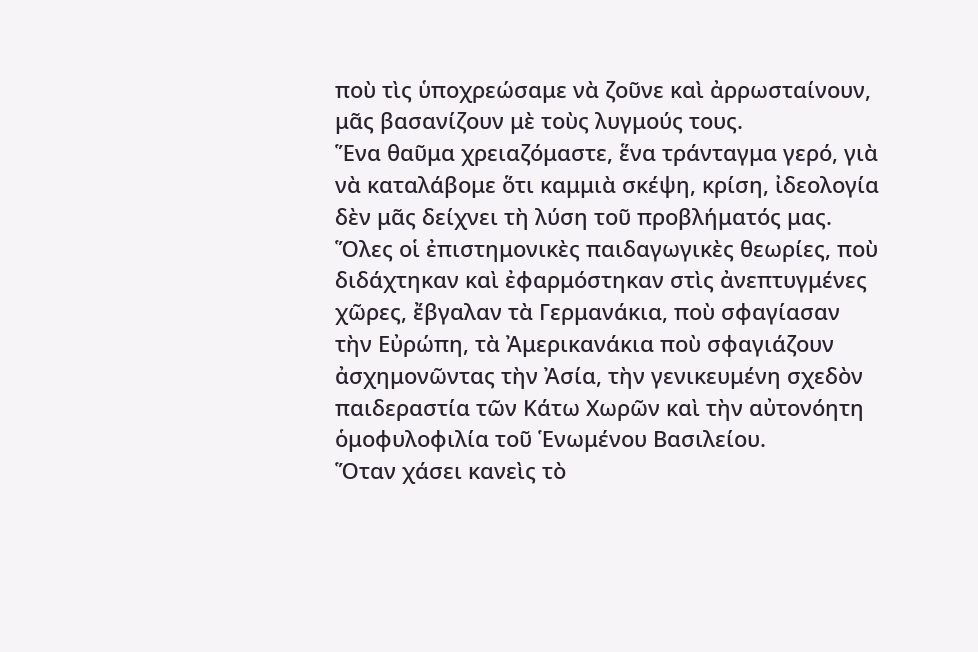ποὺ τὶς ὑποχρεώσαμε νὰ ζοῦνε καὶ ἀρρωσταίνουν, μᾶς βασανίζουν μὲ τοὺς λυγμούς τους.
Ἕνα θαῦμα χρειαζόμαστε, ἕνα τράνταγμα γερό, γιὰ νὰ καταλάβομε ὅτι καμμιὰ σκέψη, κρίση, ἰδεολογία δὲν μᾶς δείχνει τὴ λύση τοῦ προβλήματός μας. Ὅλες οἱ ἐπιστημονικὲς παιδαγωγικὲς θεωρίες, ποὺ διδάχτηκαν καὶ ἐφαρμόστηκαν στὶς ἀνεπτυγμένες χῶρες, ἔβγαλαν τὰ Γερμανάκια, ποὺ σφαγίασαν τὴν Εὐρώπη, τὰ Ἀμερικανάκια ποὺ σφαγιάζουν ἀσχημονῶντας τὴν Ἀσία, τὴν γενικευμένη σχεδὸν παιδεραστία τῶν Κάτω Χωρῶν καὶ τὴν αὐτονόητη ὁμοφυλοφιλία τοῦ Ἑνωμένου Βασιλείου.
Ὅταν χάσει κανεὶς τὸ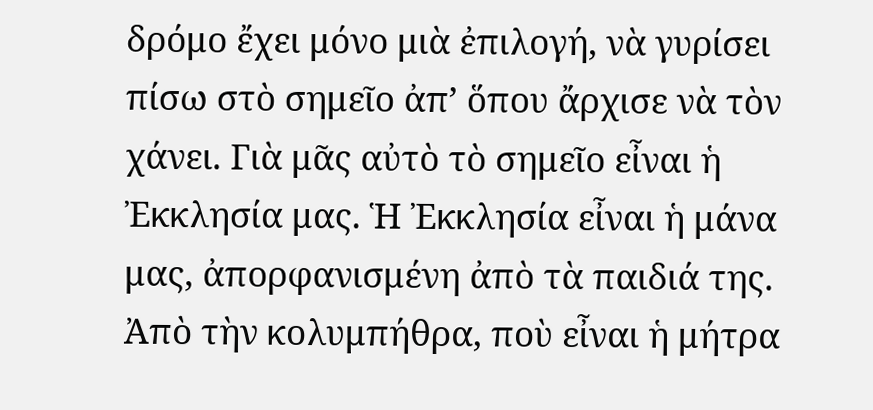δρόμο ἔχει μόνο μιὰ ἐπιλογή, νὰ γυρίσει πίσω στὸ σημεῖο ἀπ’ ὅπου ἄρχισε νὰ τὸν χάνει. Γιὰ μᾶς αὐτὸ τὸ σημεῖο εἶναι ἡ Ἐκκλησία μας. Ἡ Ἐκκλησία εἶναι ἡ μάνα μας, ἀπορφανισμένη ἀπὸ τὰ παιδιά της. Ἀπὸ τὴν κολυμπήθρα, ποὺ εἶναι ἡ μήτρα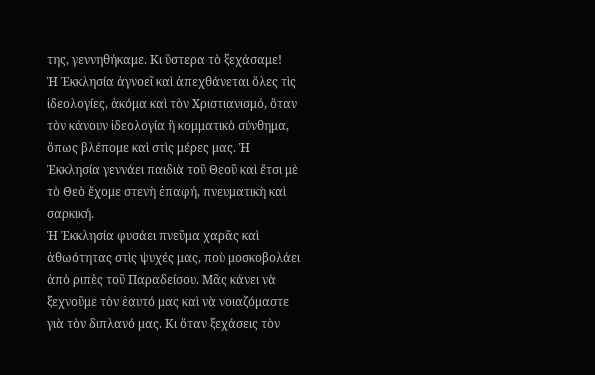της, γεννηθήκαμε. Κι ὕστερα τὸ ξεχάσαμε!
Ἡ Ἐκκλησία ἀγνοεῖ καὶ ἀπεχθάνεται ὅλες τὶς ἰδεολογίες, ἀκόμα καὶ τὸν Χριστιανισμό, ὅταν τὸν κάνουν ἰδεολογία ἢ κομματικὸ σύνθημα, ὅπως βλέπομε καὶ στὶς μέρες μας. Ἡ Ἐκκλησία γεννάει παιδιὰ τοῦ Θεοῦ καὶ ἔτσι μὲ τὸ Θεὸ ἔχομε στενὴ ἐπαφή, πνευματικὴ καὶ σαρκική.
Ἡ Ἐκκλησία φυσάει πνεῦμα χαρᾶς καὶ ἀθωότητας στὶς ψυχές μας, ποὺ μοσκοβολάει ἀπὸ ριπὲς τοῦ Παραδείσου. Μᾶς κάνει νὰ ξεχνοῦμε τὸν ἑαυτό μας καὶ νὰ νοιαζόμαστε γιὰ τὸν διπλανό μας. Κι ὅταν ξεχάσεις τὸν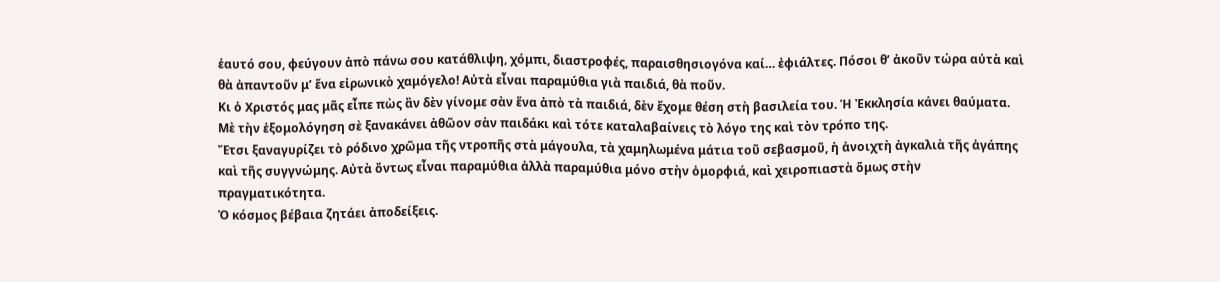ἑαυτό σου, φεύγουν ἀπὸ πάνω σου κατάθλιψη, χόμπι, διαστροφές, παραισθησιογόνα καί… ἐφιάλτες. Πόσοι θ’ ἀκοῦν τώρα αὐτὰ καὶ θὰ ἀπαντοῦν μ’ ἕνα εἰρωνικὸ χαμόγελο! Αὐτὰ εἶναι παραμύθια γιὰ παιδιά, θὰ ποῦν.
Κι ὁ Χριστός μας μᾶς εἶπε πὼς ἂν δὲν γίνομε σὰν ἕνα ἀπὸ τὰ παιδιά, δὲν ἔχομε θέση στὴ βασιλεία του. Ἡ Ἐκκλησία κάνει θαύματα. Μὲ τὴν ἐξομολόγηση σὲ ξανακάνει ἀθῶον σὰν παιδάκι καὶ τότε καταλαβαίνεις τὸ λόγο της καὶ τὸν τρόπο της.
Ἔτσι ξαναγυρίζει τὸ ρόδινο χρῶμα τῆς ντροπῆς στὰ μάγουλα, τὰ χαμηλωμένα μάτια τοῦ σεβασμοῦ, ἡ ἀνοιχτὴ ἀγκαλιὰ τῆς ἀγάπης καὶ τῆς συγγνώμης. Αὐτὰ ὄντως εἶναι παραμύθια ἀλλὰ παραμύθια μόνο στὴν ὀμορφιά, καὶ χειροπιαστὰ ὅμως στὴν πραγματικότητα.
Ὁ κόσμος βέβαια ζητάει ἀποδείξεις.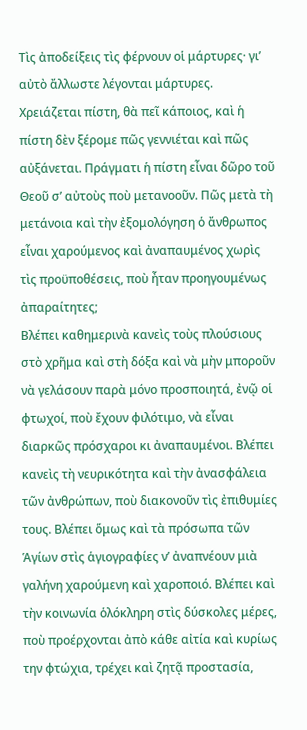Τὶς ἀποδείξεις τὶς φέρνουν οἱ μάρτυρες· γι’ αὐτὸ ἄλλωστε λέγονται μάρτυρες.
Χρειάζεται πίστη, θὰ πεῖ κάποιος, καὶ ἡ πίστη δὲν ξέρομε πῶς γεννιέται καὶ πῶς αὐξάνεται. Πράγματι ἡ πίστη εἶναι δῶρο τοῦ Θεοῦ σ’ αὐτοὺς ποὺ μετανοοῦν. Πῶς μετὰ τὴ μετάνοια καὶ τὴν ἐξομολόγηση ὁ ἄνθρωπος εἶναι χαρούμενος καὶ ἀναπαυμένος χωρὶς τὶς προϋποθέσεις, ποὺ ἦταν προηγουμένως ἀπαραίτητες;
Βλέπει καθημερινὰ κανεὶς τοὺς πλούσιους στὸ χρῆμα καὶ στὴ δόξα καὶ νὰ μὴν μποροῦν νὰ γελάσουν παρὰ μόνο προσποιητά, ἐνῷ οἱ φτωχοί, ποὺ ἔχουν φιλότιμο, νὰ εἶναι διαρκῶς πρόσχαροι κι ἀναπαυμένοι. Βλέπει κανεὶς τὴ νευρικότητα καὶ τὴν ἀνασφάλεια τῶν ἀνθρώπων, ποὺ διακονοῦν τὶς ἐπιθυμίες τους. Βλέπει ὅμως καὶ τὰ πρόσωπα τῶν Ἁγίων στὶς ἁγιογραφίες ν’ ἀναπνέουν μιὰ γαλήνη χαρούμενη καὶ χαροποιό. Βλέπει καὶ τὴν κοινωνία ὁλόκληρη στὶς δύσκολες μέρες, ποὺ προέρχονται ἀπὸ κάθε αἰτία καὶ κυρίως την φτώχια, τρέχει καὶ ζητᾷ προστασία,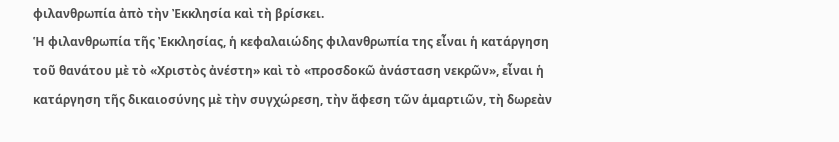φιλανθρωπία ἀπὸ τὴν Ἐκκλησία καὶ τὴ βρίσκει.
Ἡ φιλανθρωπία τῆς Ἐκκλησίας, ἡ κεφαλαιώδης φιλανθρωπία της εἶναι ἡ κατάργηση τοῦ θανάτου μὲ τὸ «Χριστὸς ἀνέστη» καὶ τὸ «προσδοκῶ ἀνάσταση νεκρῶν», εἶναι ἡ κατάργηση τῆς δικαιοσύνης μὲ τὴν συγχώρεση, τὴν ἄφεση τῶν ἁμαρτιῶν, τὴ δωρεὰν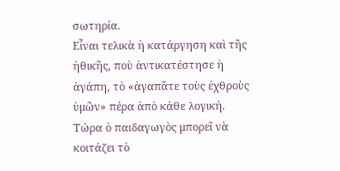σωτηρία.
Εἶναι τελικὰ ἡ κατάργηση καὶ τῆς ἠθικῆς, ποὺ ἀντικατέστησε ἡ ἀγάπη, τὸ «ἀγαπᾶτε τοὺς ἐχθροὺς ὑμῶν» πέρα ἀπὸ κάθε λογική.
Τώρα ὁ παιδαγωγὸς μπορεῖ νὰ κοιτάζει τὸ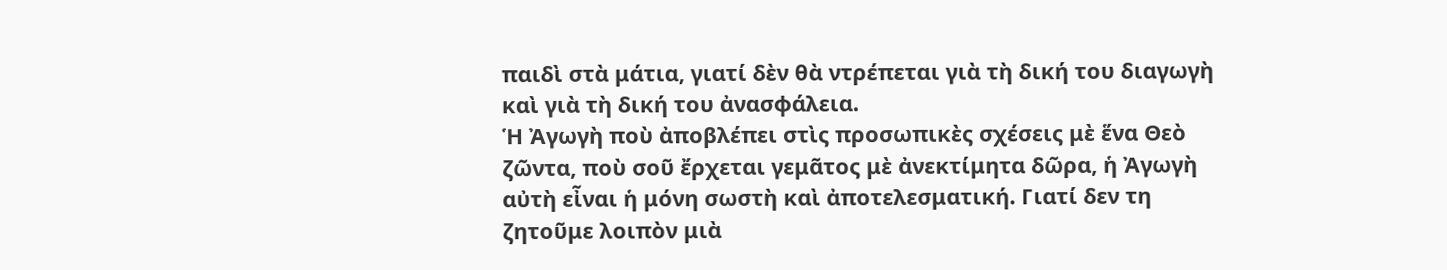παιδὶ στὰ μάτια, γιατί δὲν θὰ ντρέπεται γιὰ τὴ δική του διαγωγὴ καὶ γιὰ τὴ δική του ἀνασφάλεια.
Ἡ Ἀγωγὴ ποὺ ἀποβλέπει στὶς προσωπικὲς σχέσεις μὲ ἕνα Θεὸ ζῶντα, ποὺ σοῦ ἔρχεται γεμᾶτος μὲ ἀνεκτίμητα δῶρα, ἡ Ἀγωγὴ αὐτὴ εἶναι ἡ μόνη σωστὴ καὶ ἀποτελεσματική. Γιατί δεν τη ζητοῦμε λοιπὸν μιὰ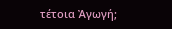τέτοια Ἀγωγή;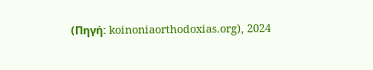(Πηγή: koinoniaorthodoxias.org), 2024